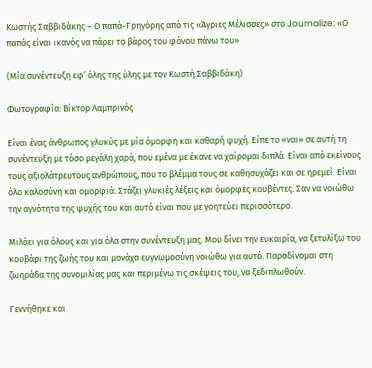Κωστής Σαββιδάκης – Ο παπά-Γρηγόρης από τις «Άγριες Μέλισσες» στο Journalize: «Ο παπάς είναι ικανός να πάρει το βάρος του φόνου πάνω του»

(Μία συνέντευξη εφ’ όλης της ύλης με τον Κωστή Σαββιδάκη)

Φωτογραφία: Βίκτορ Λαμπρινός

Είναι ένας άνθρωπος γλυκύς με μία όμορφη και καθαρή ψυχή. Είπε το «ναι» σε αυτή τη συνέντευξη με τόσο μεγάλη χαρά, που εμένα με έκανε να χαίρομαι διπλά. Είναι από εκείνους τους αξιολάτρευτους ανθρώπους, που το βλέμμα τους σε καθησυχάζει και σε ηρεμεί. Είναι όλο καλοσύνη και ομορφιά. Στάζει γλυκιές λέξεις και όμορφες κουβέντες. Σαν να νοιώθω την αγνότητα της ψυχής του και αυτό είναι που με γοητεύει περισσότερο.

Μιλάει για όλους και για όλα στην συνέντευξη μας. Μου δίνει την ευκαιρία, να ξετυλίξω του κουβάρι της ζωής του και μονάχα ευγνωμοσύνη νοιώθω για αυτό. Παραδίνομαι στη ζωηράδα της συνομιλίας μας και περιμένω τις σκέψεις του, να ξεδιπλωθούν.

Γεννήθηκε και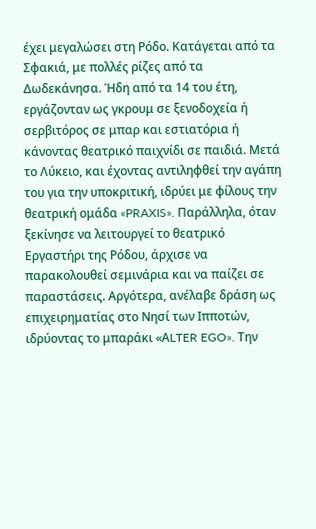έχει μεγαλώσει στη Ρόδο. Κατάγεται από τα Σφακιά, με πολλές ρίζες από τα Δωδεκάνησα. Ήδη από τα 14 του έτη, εργάζονταν ως γκρουμ σε ξενοδοχεία ή σερβιτόρος σε μπαρ και εστιατόρια ή κάνοντας θεατρικό παιχνίδι σε παιδιά. Μετά το Λύκειο, και έχοντας αντιληφθεί την αγάπη του για την υποκριτική, ιδρύει με φίλους την θεατρική ομάδα «PRAXIS». Παράλληλα, όταν ξεκίνησε να λειτουργεί το θεατρικό Εργαστήρι της Ρόδου, άρχισε να παρακολουθεί σεμινάρια και να παίζει σε παραστάσεις. Αργότερα, ανέλαβε δράση ως επιχειρηματίας στο Νησί των Ιπποτών, ιδρύοντας το μπαράκι «ΑLTER EGO». Την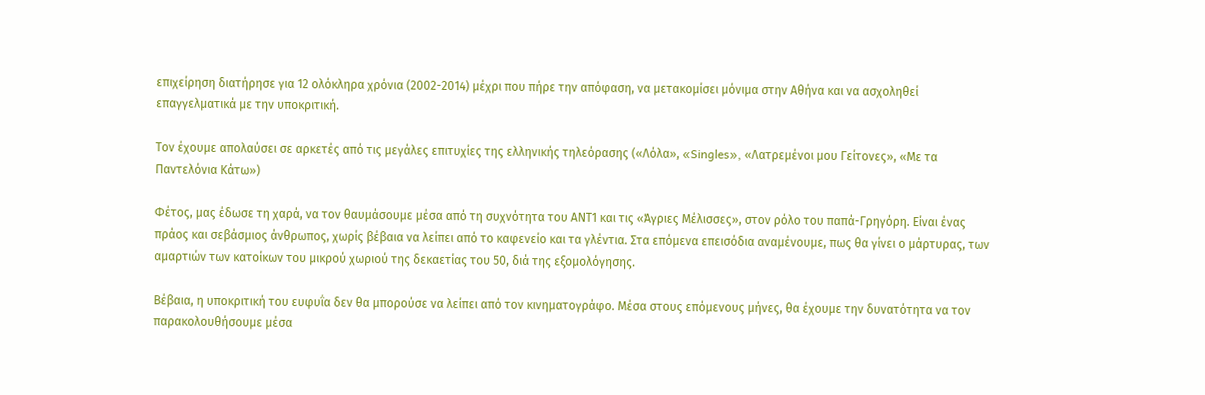επιχείρηση διατήρησε για 12 ολόκληρα χρόνια (2002-2014) μέχρι που πήρε την απόφαση, να μετακομίσει μόνιμα στην Αθήνα και να ασχοληθεί επαγγελματικά με την υποκριτική.

Τον έχουμε απολαύσει σε αρκετές από τις μεγάλες επιτυχίες της ελληνικής τηλεόρασης («Λόλα», «Singles», «Λατρεμένοι μου Γείτονες», «Με τα Παντελόνια Κάτω»)

Φέτος, μας έδωσε τη χαρά, να τον θαυμάσουμε μέσα από τη συχνότητα του ΑΝΤ1 και τις «Άγριες Μέλισσες», στον ρόλο του παπά-Γρηγόρη. Είναι ένας πράος και σεβάσμιος άνθρωπος, χωρίς βέβαια να λείπει από το καφενείο και τα γλέντια. Στα επόμενα επεισόδια αναμένουμε, πως θα γίνει ο μάρτυρας, των αμαρτιών των κατοίκων του μικρού χωριού της δεκαετίας του 50, διά της εξομολόγησης.

Βέβαια, η υποκριτική του ευφυΐα δεν θα μπορούσε να λείπει από τον κινηματογράφο. Μέσα στους επόμενους μήνες, θα έχουμε την δυνατότητα να τον παρακολουθήσουμε μέσα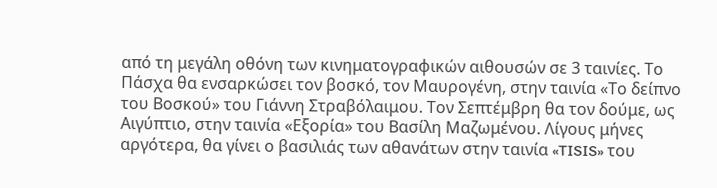από τη μεγάλη οθόνη των κινηματογραφικών αιθουσών σε 3 ταινίες. Το Πάσχα θα ενσαρκώσει τον βοσκό, τον Μαυρογένη, στην ταινία «Το δείπνο του Βοσκού» του Γιάννη Στραβόλαιμου. Τον Σεπτέμβρη θα τον δούμε, ως Αιγύπτιο, στην ταινία «Εξορία» του Βασίλη Μαζωμένου. Λίγους μήνες αργότερα, θα γίνει ο βασιλιάς των αθανάτων στην ταινία «TISIS» του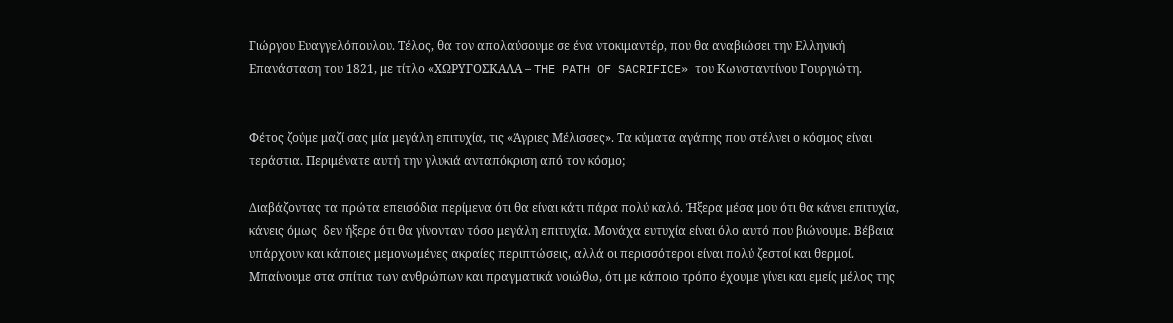Γιώργου Ευαγγελόπουλου. Τέλος, θα τον απολαύσουμε σε ένα ντοκιμαντέρ, που θα αναβιώσει την Ελληνική Επανάσταση του 1821, με τίτλο «ΧΩΡΥΓΟΣΚΑΛΑ – THE PATH OF SACRIFICE» του Κωνσταντίνου Γουργιώτη.


Φέτος ζούμε μαζί σας μία μεγάλη επιτυχία, τις «Άγριες Μέλισσες». Τα κύματα αγάπης που στέλνει ο κόσμος είναι τεράστια. Περιμένατε αυτή την γλυκιά ανταπόκριση από τον κόσμο;

Διαβάζοντας τα πρώτα επεισόδια περίμενα ότι θα είναι κάτι πάρα πολύ καλό. Ήξερα μέσα μου ότι θα κάνει επιτυχία, κάνεις όμως  δεν ήξερε ότι θα γίνονταν τόσο μεγάλη επιτυχία. Μονάχα ευτυχία είναι όλο αυτό που βιώνουμε. Βέβαια υπάρχουν και κάποιες μεμονωμένες ακραίες περιπτώσεις, αλλά οι περισσότεροι είναι πολύ ζεστοί και θερμοί. Μπαίνουμε στα σπίτια των ανθρώπων και πραγματικά νοιώθω, ότι με κάποιο τρόπο έχουμε γίνει και εμείς μέλος της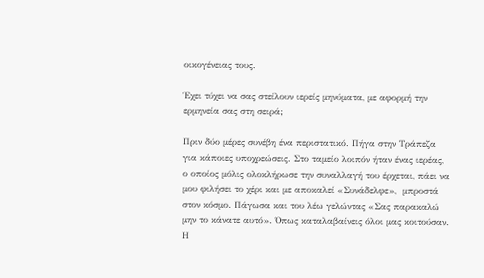οικογένειας τους.

Έχει τύχει να σας στείλουν ιερείς μηνύματα, με αφορμή την ερμηνεία σας στη σειρά;

Πριν δύο μέρες συνέβη ένα περιστατικό. Πήγα στην Τράπεζα για κάποιες υποχρεώσεις. Στο ταμείο λοιπόν ήταν ένας ιερέας, ο οποίος μόλις ολοκλήρωσε την συναλλαγή του έρχεται, πάει να μου φιλήσει το χέρι και με αποκαλεί «Συνάδελφε»,  μπροστά στον κόσμο. Πάγωσα και του λέω γελώντας «Σας παρακαλώ μην το κάνατε αυτό». Όπως καταλαβαίνεις όλοι μας κοιτούσαν. Η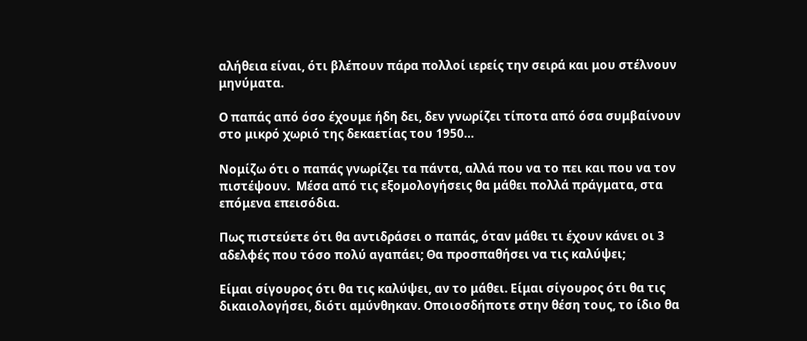αλήθεια είναι, ότι βλέπουν πάρα πολλοί ιερείς την σειρά και μου στέλνουν μηνύματα.

Ο παπάς από όσο έχουμε ήδη δει, δεν γνωρίζει τίποτα από όσα συμβαίνουν στο μικρό χωριό της δεκαετίας του 1950…

Νομίζω ότι ο παπάς γνωρίζει τα πάντα, αλλά που να το πει και που να τον πιστέψουν.  Μέσα από τις εξομολογήσεις θα μάθει πολλά πράγματα, στα επόμενα επεισόδια.

Πως πιστεύετε ότι θα αντιδράσει ο παπάς, όταν μάθει τι έχουν κάνει οι 3 αδελφές που τόσο πολύ αγαπάει; Θα προσπαθήσει να τις καλύψει;

Είμαι σίγουρος ότι θα τις καλύψει, αν το μάθει. Είμαι σίγουρος ότι θα τις δικαιολογήσει, διότι αμύνθηκαν. Οποιοσδήποτε στην θέση τους, το ίδιο θα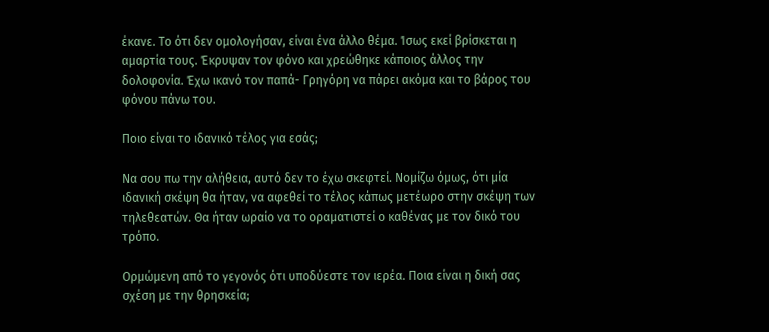έκανε. Το ότι δεν ομολογήσαν, είναι ένα άλλο θέμα. Ίσως εκεί βρίσκεται η αμαρτία τους. Έκρυψαν τον φόνο και χρεώθηκε κάποιος άλλος την δολοφονία. Έχω ικανό τον παπά- Γρηγόρη να πάρει ακόμα και το βάρος του φόνου πάνω του.

Ποιο είναι το ιδανικό τέλος για εσάς;

Να σου πω την αλήθεια, αυτό δεν το έχω σκεφτεί. Νομίζω όμως, ότι μία ιδανική σκέψη θα ήταν, να αφεθεί το τέλος κάπως μετέωρο στην σκέψη των τηλεθεατών. Θα ήταν ωραίο να το οραματιστεί ο καθένας με τον δικό του τρόπο.

Ορμώμενη από το γεγονός ότι υποδύεστε τον ιερέα. Ποια είναι η δική σας σχέση με την θρησκεία;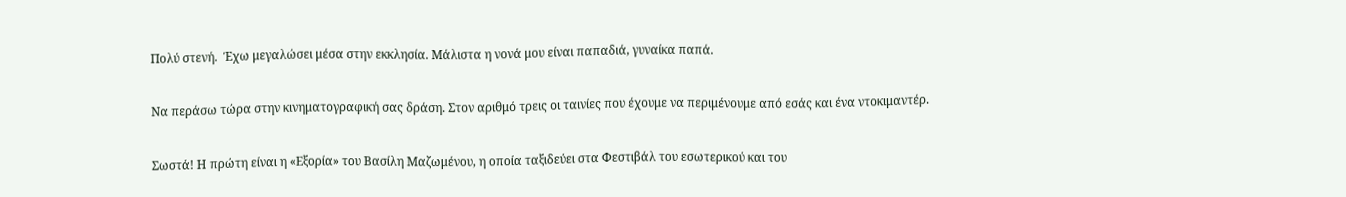Πολύ στενή.  Έχω μεγαλώσει μέσα στην εκκλησία. Μάλιστα η νονά μου είναι παπαδιά, γυναίκα παπά.

Να περάσω τώρα στην κινηματογραφική σας δράση. Στον αριθμό τρεις οι ταινίες που έχουμε να περιμένουμε από εσάς και ένα ντοκιμαντέρ.

Σωστά! Η πρώτη είναι η «Εξορία» του Βασίλη Μαζωμένου, η οποία ταξιδεύει στα Φεστιβάλ του εσωτερικού και του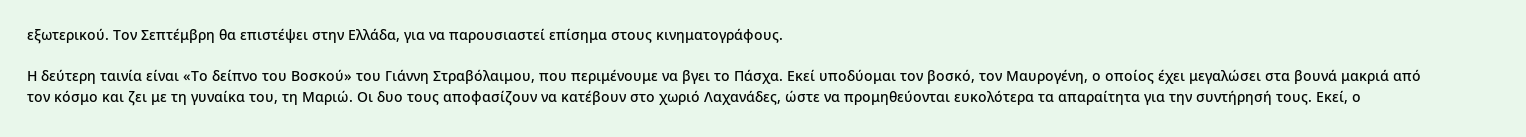εξωτερικού. Τον Σεπτέμβρη θα επιστέψει στην Ελλάδα, για να παρουσιαστεί επίσημα στους κινηματογράφους.

Η δεύτερη ταινία είναι «Το δείπνο του Βοσκού» του Γιάννη Στραβόλαιμου, που περιμένουμε να βγει το Πάσχα. Εκεί υποδύομαι τον βοσκό, τον Μαυρογένη, ο οποίος έχει μεγαλώσει στα βουνά μακριά από τον κόσμο και ζει με τη γυναίκα του, τη Μαριώ. Οι δυο τους αποφασίζουν να κατέβουν στο χωριό Λαχανάδες, ώστε να προμηθεύονται ευκολότερα τα απαραίτητα για την συντήρησή τους. Εκεί, ο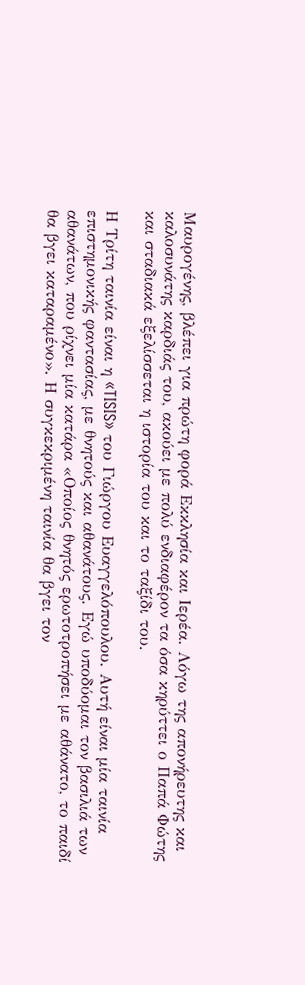Μαυρογένης, βλέπει για πρώτη φορά Εκκλησία και Ιερέα. Λόγω της απονήρευτης και καλοσυνάτης καρδιάς του, ακούει με πολύ ενδιαφέρον τα όσα κηρύττει ο Παπά Φώτης και σταδιακά εξελίσσεται η ιστορία του και το ταξίδι του.

Η Τρίτη ταινία είναι η «TISIS» του Γιώργου Ευαγγελόπουλου. Αυτή είναι μία ταινία επιστημονικής φαντασίας, με θνητούς και αθανάτους. Εγώ υποδύομαι τον βασιλιά των αθανάτων, που ρίχνει μία κατάρα «Οποίος θνητός ερωτοτροπήσει με αθάνατο, το παιδί θα βγει καταραμένο». Η συγκεκριμένη ταινία θα βγει τον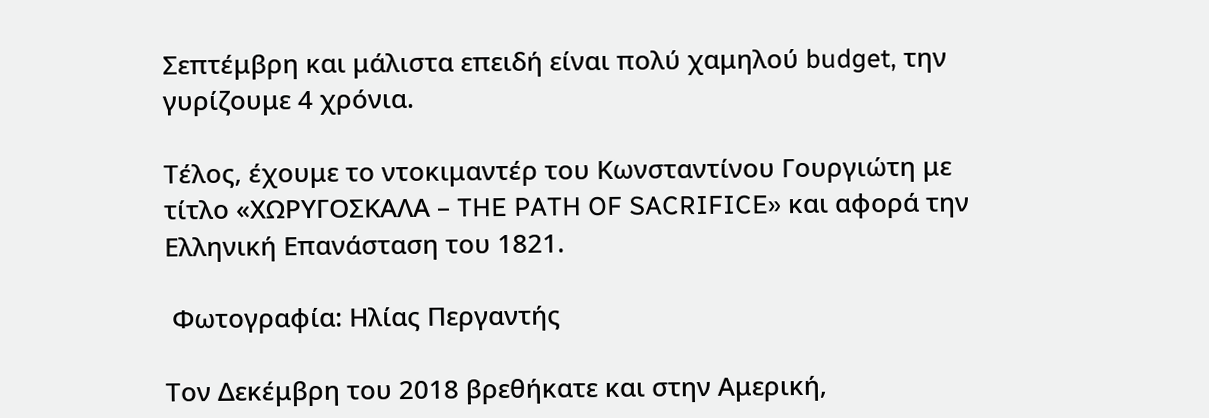Σεπτέμβρη και μάλιστα επειδή είναι πολύ χαμηλού budget, την γυρίζουμε 4 χρόνια.

Τέλος, έχουμε το ντοκιμαντέρ του Κωνσταντίνου Γουργιώτη με τίτλο «ΧΩΡΥΓΟΣΚΑΛΑ – THE PATH OF SACRIFICE» και αφορά την Ελληνική Επανάσταση του 1821.

 Φωτογραφία: Ηλίας Περγαντής

Τον Δεκέμβρη του 2018 βρεθήκατε και στην Αμερική,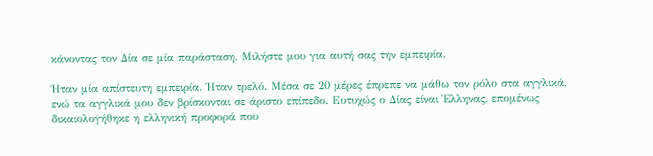κάνοντας τον Δία σε μία παράσταση. Μιλήστε μου για αυτή σας την εμπειρία.

Ήταν μία απίστευτη εμπειρία. Ήταν τρελό. Μέσα σε 20 μέρες έπρεπε να μάθω τον ρόλο στα αγγλικά, ενώ τα αγγλικά μου δεν βρίσκονται σε άριστο επίπεδο. Ευτυχώς ο Δίας είναι Έλληνας, επομένως δικαιολογήθηκε η ελληνική προφορά που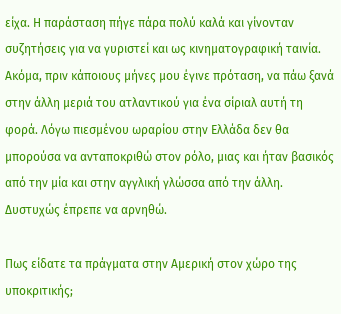είχα. Η παράσταση πήγε πάρα πολύ καλά και γίνονταν συζητήσεις για να γυριστεί και ως κινηματογραφική ταινία. Ακόμα, πριν κάποιους μήνες μου έγινε πρόταση, να πάω ξανά στην άλλη μεριά του ατλαντικού για ένα σίριαλ αυτή τη φορά. Λόγω πιεσμένου ωραρίου στην Ελλάδα δεν θα μπορούσα να ανταποκριθώ στον ρόλο, μιας και ήταν βασικός από την μία και στην αγγλική γλώσσα από την άλλη. Δυστυχώς έπρεπε να αρνηθώ.

Πως είδατε τα πράγματα στην Αμερική στον χώρο της υποκριτικής;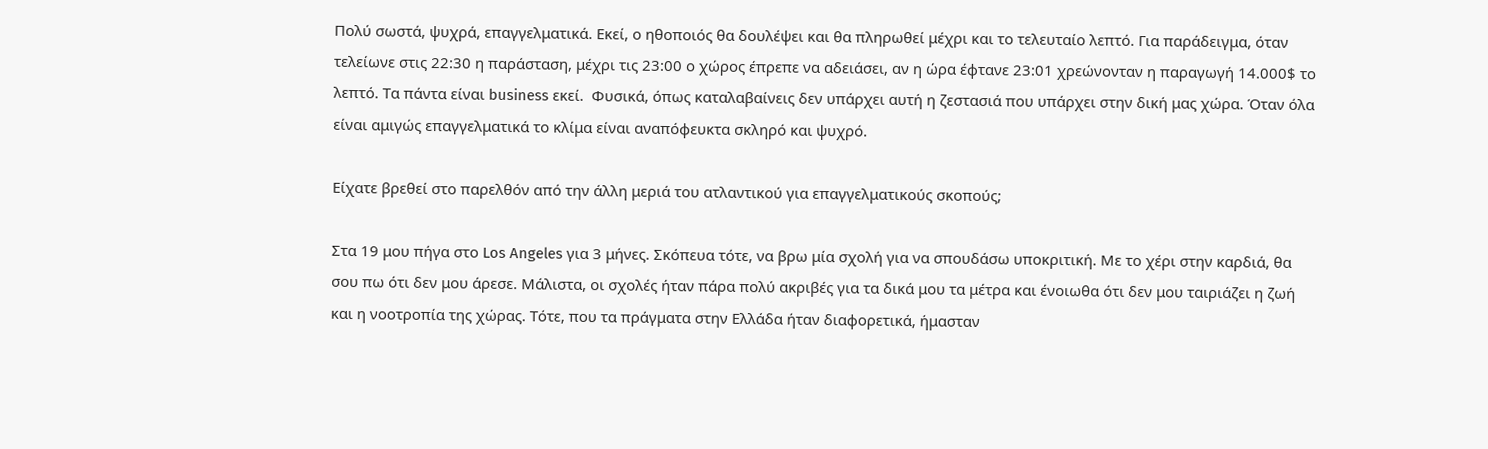Πολύ σωστά, ψυχρά, επαγγελματικά. Εκεί, ο ηθοποιός θα δουλέψει και θα πληρωθεί μέχρι και το τελευταίο λεπτό. Για παράδειγμα, όταν τελείωνε στις 22:30 η παράσταση, μέχρι τις 23:00 ο χώρος έπρεπε να αδειάσει, αν η ώρα έφτανε 23:01 χρεώνονταν η παραγωγή 14.000$ το λεπτό. Τα πάντα είναι business εκεί.  Φυσικά, όπως καταλαβαίνεις δεν υπάρχει αυτή η ζεστασιά που υπάρχει στην δική μας χώρα. Όταν όλα είναι αμιγώς επαγγελματικά το κλίμα είναι αναπόφευκτα σκληρό και ψυχρό.

Είχατε βρεθεί στο παρελθόν από την άλλη μεριά του ατλαντικού για επαγγελματικούς σκοπούς;

Στα 19 μου πήγα στο Los Angeles για 3 μήνες. Σκόπευα τότε, να βρω μία σχολή για να σπουδάσω υποκριτική. Με το χέρι στην καρδιά, θα σου πω ότι δεν μου άρεσε. Μάλιστα, οι σχολές ήταν πάρα πολύ ακριβές για τα δικά μου τα μέτρα και ένοιωθα ότι δεν μου ταιριάζει η ζωή και η νοοτροπία της χώρας. Τότε, που τα πράγματα στην Ελλάδα ήταν διαφορετικά, ήμασταν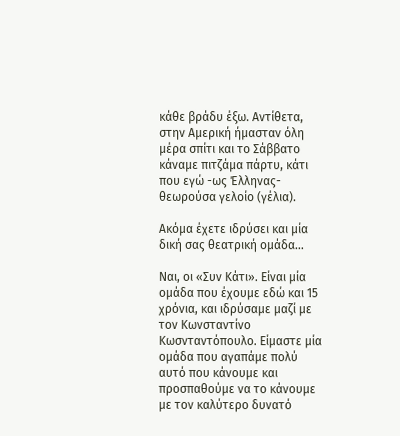κάθε βράδυ έξω. Αντίθετα, στην Αμερική ήμασταν όλη μέρα σπίτι και το Σάββατο κάναμε πιτζάμα πάρτυ, κάτι που εγώ -ως Έλληνας- θεωρούσα γελοίο (γέλια).

Ακόμα έχετε ιδρύσει και μία δική σας θεατρική ομάδα…

Ναι, οι «Συν Κάτι». Είναι μία ομάδα που έχουμε εδώ και 15 χρόνια, και ιδρύσαμε μαζί με τον Κωνσταντίνο Κωσνταντόπουλο. Είμαστε μία ομάδα που αγαπάμε πολύ αυτό που κάνουμε και προσπαθούμε να το κάνουμε με τον καλύτερο δυνατό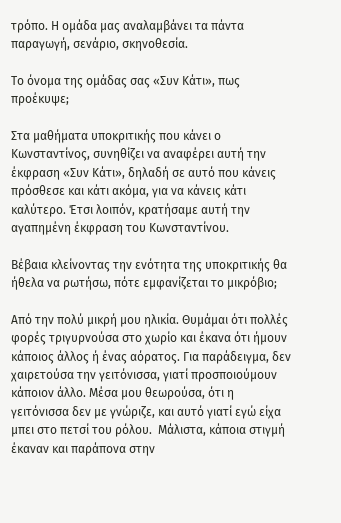τρόπο. Η ομάδα μας αναλαμβάνει τα πάντα παραγωγή, σενάριο, σκηνοθεσία.

Το όνομα της ομάδας σας «Συν Κάτι», πως προέκυψε;

Στα μαθήματα υποκριτικής που κάνει ο Κωνσταντίνος, συνηθίζει να αναφέρει αυτή την έκφραση «Συν Κάτι», δηλαδή σε αυτό που κάνεις πρόσθεσε και κάτι ακόμα, για να κάνεις κάτι καλύτερο. Έτσι λοιπόν, κρατήσαμε αυτή την αγαπημένη έκφραση του Κωνσταντίνου.

Βέβαια κλείνοντας την ενότητα της υποκριτικής θα ήθελα να ρωτήσω, πότε εμφανίζεται το μικρόβιο;

Από την πολύ μικρή μου ηλικία. Θυμάμαι ότι πολλές φορές τριγυρνούσα στο χωρίο και έκανα ότι ήμουν κάποιος άλλος ή ένας αόρατος. Για παράδειγμα, δεν χαιρετούσα την γειτόνισσα, γιατί προσποιούμουν κάποιον άλλο. Μέσα μου θεωρούσα, ότι η γειτόνισσα δεν με γνώριζε, και αυτό γιατί εγώ είχα μπει στο πετσί του ρόλου.  Μάλιστα, κάποια στιγμή έκαναν και παράπονα στην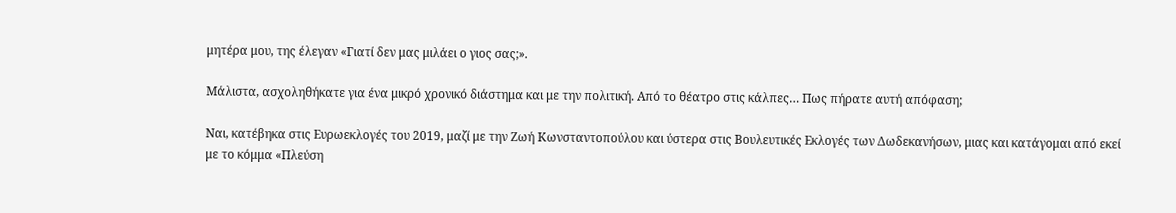μητέρα μου, της έλεγαν «Γιατί δεν μας μιλάει ο γιος σας;».

Μάλιστα, ασχοληθήκατε για ένα μικρό χρονικό διάστημα και με την πολιτική. Από το θέατρο στις κάλπες… Πως πήρατε αυτή απόφαση;

Ναι, κατέβηκα στις Ευρωεκλογές του 2019, μαζί με την Ζωή Κωνσταντοπούλου και ύστερα στις Βουλευτικές Εκλογές των Δωδεκανήσων, μιας και κατάγομαι από εκεί με το κόμμα «Πλεύση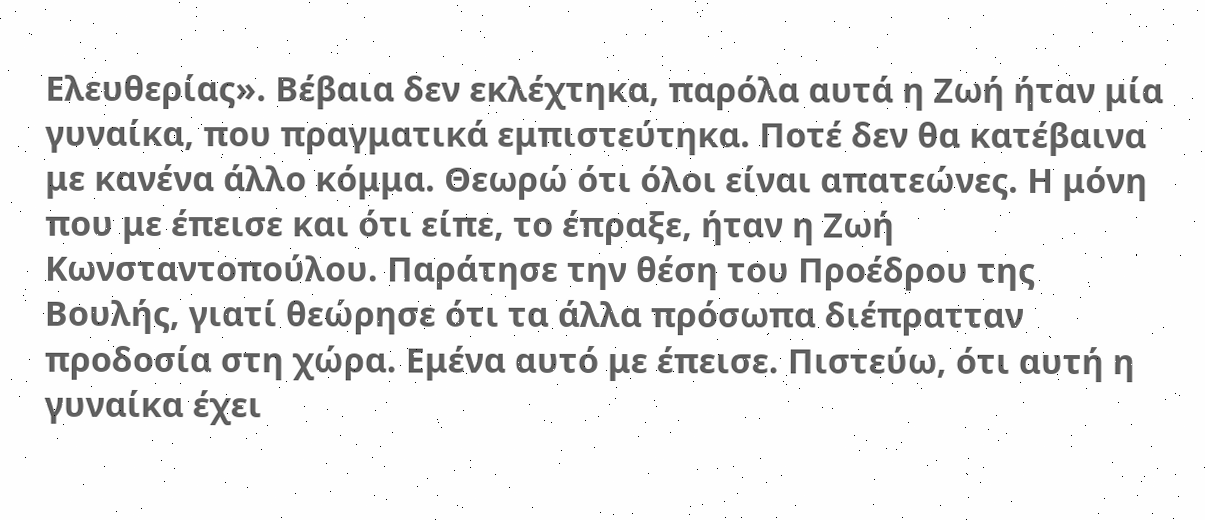Ελευθερίας». Βέβαια δεν εκλέχτηκα, παρόλα αυτά η Ζωή ήταν μία γυναίκα, που πραγματικά εμπιστεύτηκα. Ποτέ δεν θα κατέβαινα με κανένα άλλο κόμμα. Θεωρώ ότι όλοι είναι απατεώνες. Η μόνη που με έπεισε και ότι είπε, το έπραξε, ήταν η Ζωή Κωνσταντοπούλου. Παράτησε την θέση του Προέδρου της Βουλής, γιατί θεώρησε ότι τα άλλα πρόσωπα διέπρατταν προδοσία στη χώρα. Εμένα αυτό με έπεισε. Πιστεύω, ότι αυτή η γυναίκα έχει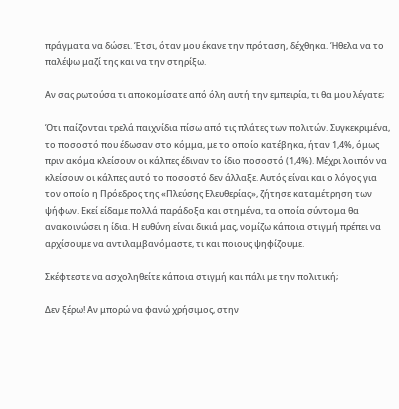πράγματα να δώσει. Έτσι, όταν μου έκανε την πρόταση, δέχθηκα. Ήθελα να το παλέψω μαζί της και να την στηρίξω.

Αν σας ρωτούσα τι αποκομίσατε από όλη αυτή την εμπειρία, τι θα μου λέγατε;

Ότι παίζονται τρελά παιχνίδια πίσω από τις πλάτες των πολιτών. Συγκεκριμένα, το ποσοστό που έδωσαν στο κόμμα, με το οποίο κατέβηκα, ήταν 1,4%, όμως πριν ακόμα κλείσουν οι κάλπες έδιναν το ίδιο ποσοστό (1,4%). Μέχρι λοιπόν να κλείσουν οι κάλπες αυτό το ποσοστό δεν άλλαξε. Αυτός είναι και ο λόγος για τον οποίο η Πρόεδρος της «Πλεύσης Ελευθερίας», ζήτησε καταμέτρηση των ψήφων. Εκεί είδαμε πολλά παράδοξα και στημένα, τα οποία σύντομα θα ανακοινώσει η ίδια. Η ευθύνη είναι δικιά μας, νομίζω κάποια στιγμή πρέπει να αρχίσουμε να αντιλαμβανόμαστε, τι και ποιους ψηφίζουμε.

Σκέφτεστε να ασχοληθείτε κάποια στιγμή και πάλι με την πολιτική;

Δεν ξέρω! Αν μπορώ να φανώ χρήσιμος, στην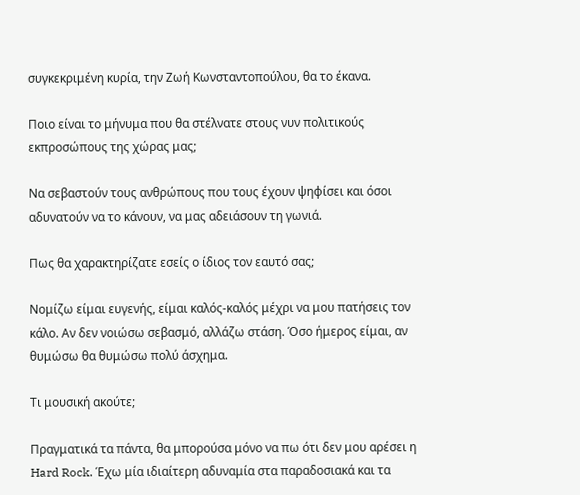συγκεκριμένη κυρία, την Ζωή Κωνσταντοπούλου, θα το έκανα.

Ποιο είναι το μήνυμα που θα στέλνατε στους νυν πολιτικούς εκπροσώπους της χώρας μας;

Να σεβαστούν τους ανθρώπους που τους έχουν ψηφίσει και όσοι αδυνατούν να το κάνουν, να μας αδειάσουν τη γωνιά.

Πως θα χαρακτηρίζατε εσείς ο ίδιος τον εαυτό σας;

Νομίζω είμαι ευγενής, είμαι καλός-καλός μέχρι να μου πατήσεις τον κάλο. Αν δεν νοιώσω σεβασμό, αλλάζω στάση. Όσο ήμερος είμαι, αν θυμώσω θα θυμώσω πολύ άσχημα.

Τι μουσική ακούτε;

Πραγματικά τα πάντα, θα μπορούσα μόνο να πω ότι δεν μου αρέσει η Hard Rock. Έχω μία ιδιαίτερη αδυναμία στα παραδοσιακά και τα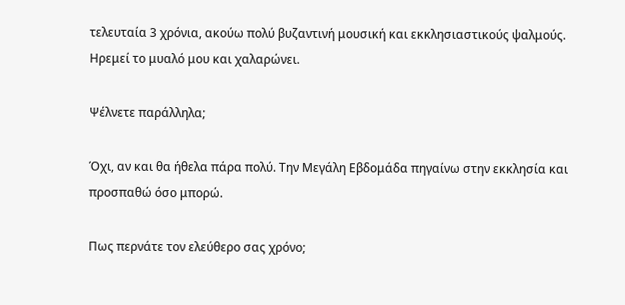τελευταία 3 χρόνια, ακούω πολύ βυζαντινή μουσική και εκκλησιαστικούς ψαλμούς.  Ηρεμεί το μυαλό μου και χαλαρώνει.

Ψέλνετε παράλληλα;

Όχι, αν και θα ήθελα πάρα πολύ. Την Μεγάλη Εβδομάδα πηγαίνω στην εκκλησία και προσπαθώ όσο μπορώ.

Πως περνάτε τον ελεύθερο σας χρόνο;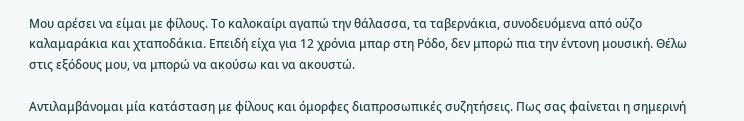Μου αρέσει να είμαι με φίλους. Το καλοκαίρι αγαπώ την θάλασσα, τα ταβερνάκια, συνοδευόμενα από ούζο καλαμαράκια και χταποδάκια. Επειδή είχα για 12 χρόνια μπαρ στη Ρόδο, δεν μπορώ πια την έντονη μουσική. Θέλω στις εξόδους μου, να μπορώ να ακούσω και να ακουστώ.

Αντιλαμβάνομαι μία κατάσταση με φίλους και όμορφες διαπροσωπικές συζητήσεις. Πως σας φαίνεται η σημερινή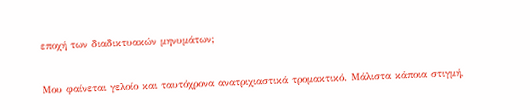εποχή των διαδικτυακών μηνυμάτων;

Μου φαίνεται γελοίο και ταυτόχρονα ανατριχιαστικά τρομακτικό. Μάλιστα κάποια στιγμή,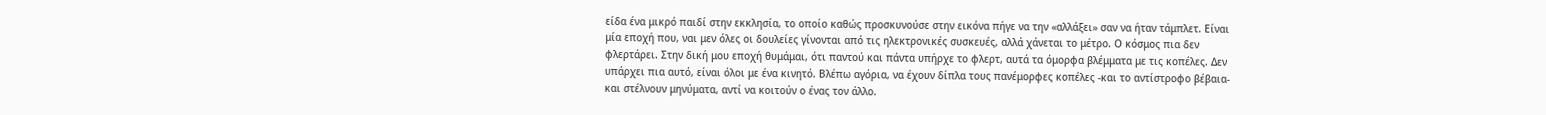είδα ένα μικρό παιδί στην εκκλησία, το οποίο καθώς προσκυνούσε στην εικόνα πήγε να την «αλλάξει» σαν να ήταν τάμπλετ. Είναι μία εποχή που, ναι μεν όλες οι δουλείες γίνονται από τις ηλεκτρονικές συσκευές, αλλά χάνεται το μέτρο. Ο κόσμος πια δεν φλερτάρει. Στην δική μου εποχή θυμάμαι, ότι παντού και πάντα υπήρχε το φλερτ, αυτά τα όμορφα βλέμματα με τις κοπέλες. Δεν υπάρχει πια αυτό, είναι όλοι με ένα κινητό. Βλέπω αγόρια, να έχουν δίπλα τους πανέμορφες κοπέλες -και το αντίστροφο βέβαια- και στέλνουν μηνύματα, αντί να κοιτούν ο ένας τον άλλο.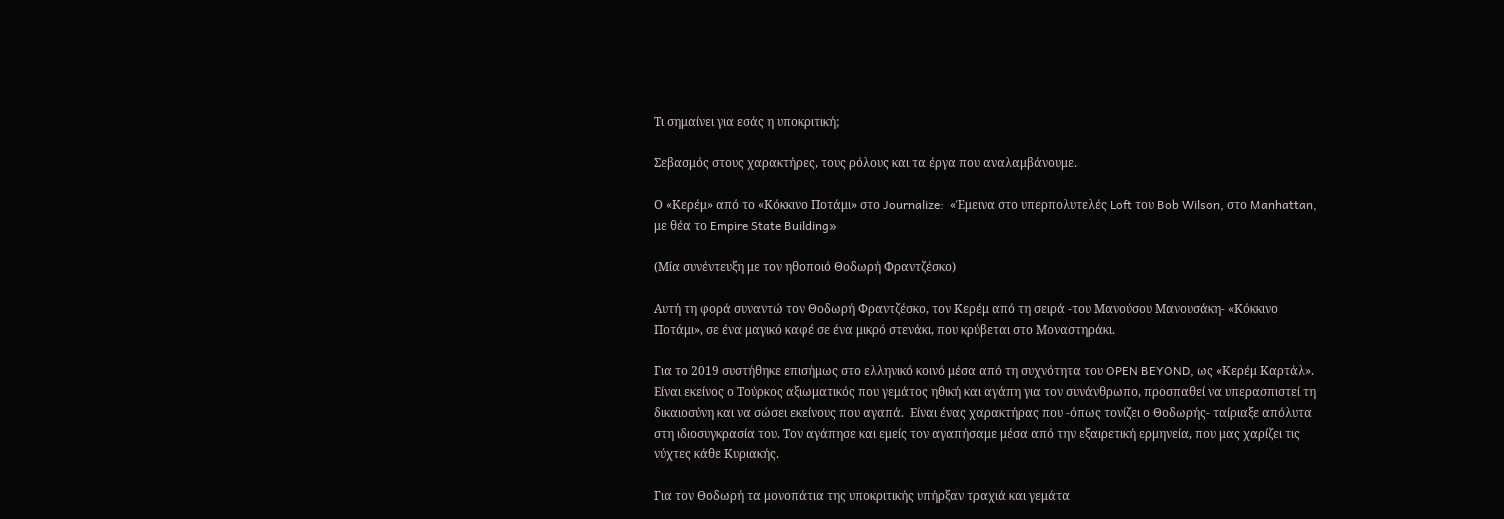Τι σημαίνει για εσάς η υποκριτική;

Σεβασμός στους χαρακτήρες, τους ρόλους και τα έργα που αναλαμβάνουμε.

Ο «Κερέμ» από το «Κόκκινο Ποτάμι» στο Journalize:  «Έμεινα στο υπερπολυτελές Loft του Bob Wilson, στο Manhattan, με θέα το Empire State Building»

(Μία συνέντευξη με τον ηθοποιό Θοδωρή Φραντζέσκο)

Αυτή τη φορά συναντώ τον Θοδωρή Φραντζέσκο, τον Κερέμ από τη σειρά -του Μανούσου Μανουσάκη- «Κόκκινο Ποτάμι», σε ένα μαγικό καφέ σε ένα μικρό στενάκι, που κρύβεται στο Μοναστηράκι.

Για το 2019 συστήθηκε επισήμως στο ελληνικό κοινό μέσα από τη συχνότητα του OPEN BEYOND, ως «Κερέμ Καρτάλ». Είναι εκείνος ο Τούρκος αξιωματικός που γεμάτος ηθική και αγάπη για τον συνάνθρωπο, προσπαθεί να υπερασπιστεί τη δικαιοσύνη και να σώσει εκείνους που αγαπά.  Είναι ένας χαρακτήρας που -όπως τονίζει ο Θοδωρής- ταίριαξε απόλυτα στη ιδιοσυγκρασία του. Τον αγάπησε και εμείς τον αγαπήσαμε μέσα από την εξαιρετική ερμηνεία, που μας χαρίζει τις νύχτες κάθε Κυριακής.

Για τον Θοδωρή τα μονοπάτια της υποκριτικής υπήρξαν τραχιά και γεμάτα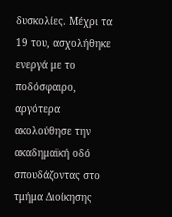δυσκολίες. Μέχρι τα 19 του, ασχολήθηκε ενεργά με το ποδόσφαιρο, αργότερα ακολούθησε την ακαδημαϊκή οδό σπουδάζοντας στο τμήμα Διοίκησης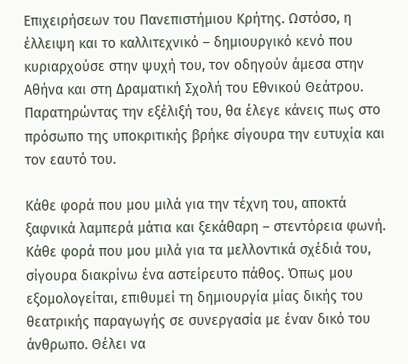Επιχειρήσεων του Πανεπιστήμιου Κρήτης. Ωστόσο, η έλλειψη και το καλλιτεχνικό – δημιουργικό κενό που κυριαρχούσε στην ψυχή του, τον οδηγούν άμεσα στην Αθήνα και στη Δραματική Σχολή του Εθνικού Θεάτρου. Παρατηρώντας την εξέλιξή του, θα έλεγε κάνεις πως στο πρόσωπο της υποκριτικής βρήκε σίγουρα την ευτυχία και τον εαυτό του.

Κάθε φορά που μου μιλά για την τέχνη του, αποκτά ξαφνικά λαμπερά μάτια και ξεκάθαρη – στεντόρεια φωνή. Κάθε φορά που μου μιλά για τα μελλοντικά σχέδιά του, σίγουρα διακρίνω ένα αστείρευτο πάθος. Όπως μου εξομολογείται, επιθυμεί τη δημιουργία μίας δικής του θεατρικής παραγωγής σε συνεργασία με έναν δικό του άνθρωπο. Θέλει να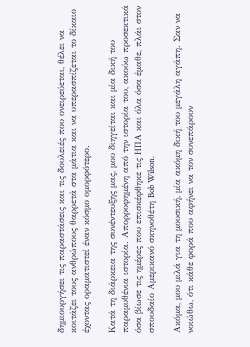δημιουργήσει τις παραστάσεις και τις δουλειές που ονειρεύεται, θέλει να κοιτάζει τους ανθρώπους θαρρετά στα μάτια και να υπερασπίζεται το δίκαιο έχοντας οραματιστεί έναν κόσμο ομορφότερο.

Κατά τη διάρκεια της συνέντευξης μας, μου διηγείται και μία δική του παραμυθένια ιστορία. Απορροφημένη από την ιστορία του, ακούω προσεκτικά όσα βίωσε τις ημέρες που επισκέφθηκε τις ΗΠΑ και όλα όσα έμαθε, πλάι στον σπουδαίο Αμερικανό σκηνοθέτη Bob Wilson.

Ακόμα, μου μιλά για τη μουσική, μία ακόμη δική του μεγάλη αγάπη. Σαν να νοιώθω, ότι κάθε φορά που αφήνει να τον συνεπάρουν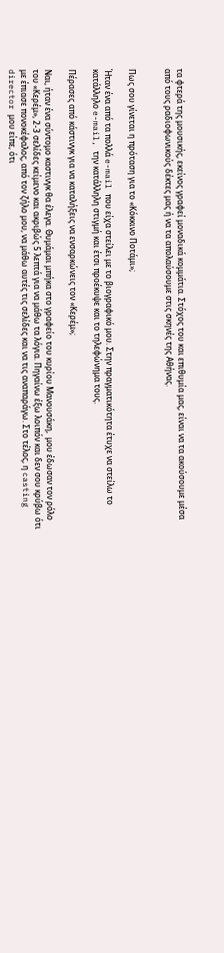τα φτερά της μουσικής, εκείνος γραφεί μοναδικά κομμάτια. Στόχος του και επιθυμία μας, είναι να τα ακούσουμε μέσα από τους ραδιοφωνικούς δέκτες μας ή να τα απολαύσουμε στις σκηνές της Αθήνας.


Πως σου γίνεται η πρόταση για το «Κόκκινο Ποτάμι»;

Ήταν ένα από τα πολλά e-mail που είχα στείλει με το βιογραφικό μου. Στην πραγματικότητα έτυχε να στείλω το κατάλληλο e-mail, την κατάλληλη στιγμή και έτσι προέκυψε και το τηλεφώνημα τους.

Πέρασες από κάστινγκ για να καταλήξεις να ενσαρκώνεις τον «Κερέμ»;

Ναι, ήταν ένα σύντομο καστινγκ θα έλεγα. Θυμάμαι μπήκα στο γραφείο του κυρίου Μανουσάκη,  μου έδωσαν τον ρόλο του «Κερέμ», 2-3 σελίδες κείμενο και ακριβώς 5 λεπτά για να μάθω τα λόγια. Πηγαίνω έξω λοιπόν και δεν σου κρύβω ότι με έπιασε πονοκέφαλος, από τον ζήλο μου, να μάθω αυτές τις σελίδες και να τις αναπαράγω. Στο τέλος, η casting director μου είπε, ότι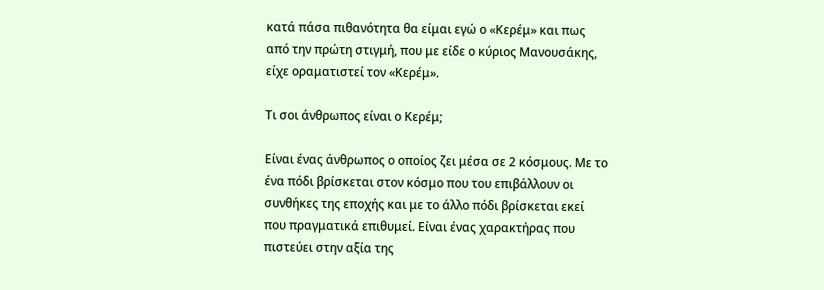κατά πάσα πιθανότητα θα είμαι εγώ ο «Κερέμ» και πως από την πρώτη στιγμή, που με είδε ο κύριος Μανουσάκης, είχε οραματιστεί τον «Κερέμ».

Τι σοι άνθρωπος είναι ο Κερέμ;

Είναι ένας άνθρωπος ο οποίος ζει μέσα σε 2 κόσμους. Με το ένα πόδι βρίσκεται στον κόσμο που του επιβάλλουν οι συνθήκες της εποχής και με το άλλο πόδι βρίσκεται εκεί που πραγματικά επιθυμεί. Είναι ένας χαρακτήρας που πιστεύει στην αξία της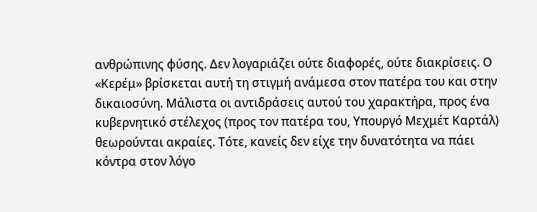ανθρώπινης φύσης. Δεν λογαριάζει ούτε διαφορές, ούτε διακρίσεις. Ο «Κερέμ» βρίσκεται αυτή τη στιγμή ανάμεσα στον πατέρα του και στην δικαιοσύνη. Μάλιστα οι αντιδράσεις αυτού του χαρακτήρα, προς ένα κυβερνητικό στέλεχος (προς τον πατέρα του, Υπουργό Μεχμέτ Καρτάλ) θεωρούνται ακραίες. Τότε, κανείς δεν είχε την δυνατότητα να πάει κόντρα στον λόγο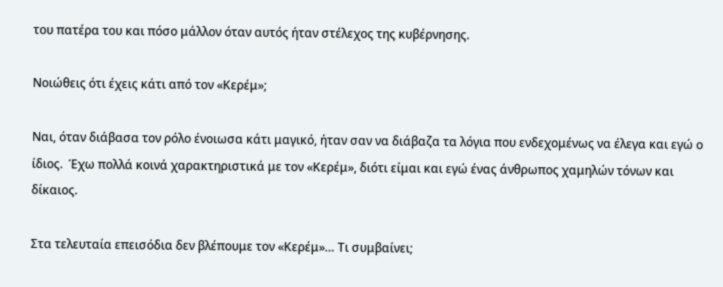του πατέρα του και πόσο μάλλον όταν αυτός ήταν στέλεχος της κυβέρνησης.

Νοιώθεις ότι έχεις κάτι από τον «Κερέμ»;

Ναι, όταν διάβασα τον ρόλο ένοιωσα κάτι μαγικό, ήταν σαν να διάβαζα τα λόγια που ενδεχομένως να έλεγα και εγώ ο ίδιος.  Έχω πολλά κοινά χαρακτηριστικά με τον «Κερέμ», διότι είμαι και εγώ ένας άνθρωπος χαμηλών τόνων και δίκαιος.

Στα τελευταία επεισόδια δεν βλέπουμε τον «Κερέμ»… Τι συμβαίνει;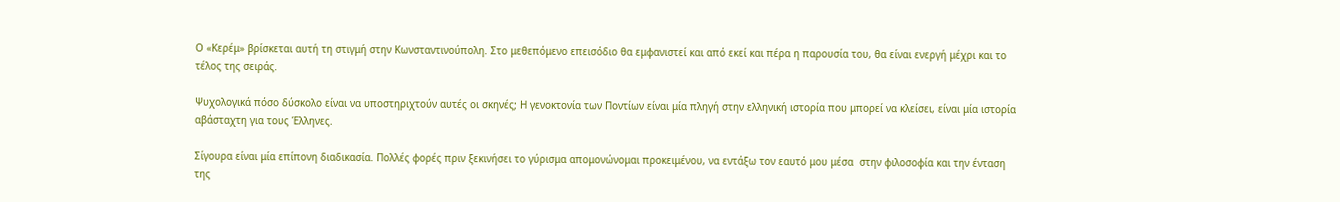Ο «Κερέμ» βρίσκεται αυτή τη στιγμή στην Κωνσταντινούπολη. Στο μεθεπόμενο επεισόδιο θα εμφανιστεί και από εκεί και πέρα η παρουσία του, θα είναι ενεργή μέχρι και το τέλος της σειράς.

Ψυχολογικά πόσο δύσκολο είναι να υποστηριχτούν αυτές οι σκηνές; Η γενοκτονία των Ποντίων είναι μία πληγή στην ελληνική ιστορία που μπορεί να κλείσει, είναι μία ιστορία αβάσταχτη για τους Έλληνες.

Σίγουρα είναι μία επίπονη διαδικασία. Πολλές φορές πριν ξεκινήσει το γύρισμα απομονώνομαι προκειμένου, να εντάξω τον εαυτό μου μέσα  στην φιλοσοφία και την ένταση της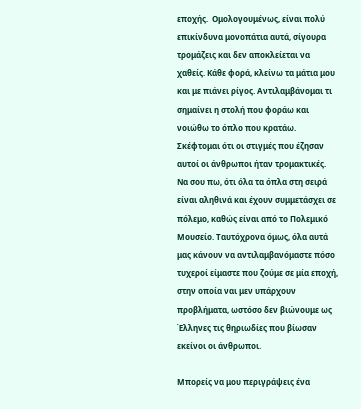εποχής.  Ομολογουμένως, είναι πολύ επικίνδυνα μονοπάτια αυτά, σίγουρα τρομάζεις και δεν αποκλείεται να χαθείς. Κάθε φορά, κλείνω τα μάτια μου και με πιάνει ρίγος. Αντιλαμβάνομαι τι σημαίνει η στολή που φοράω και νοιώθω το όπλο που κρατάω. Σκέφτομαι ότι οι στιγμές που έζησαν αυτοί οι άνθρωποι ήταν τρομακτικές. Να σου πω, ότι όλα τα όπλα στη σειρά είναι αληθινά και έχουν συμμετάσχει σε πόλεμο, καθώς είναι από το Πολεμικό Μουσείο. Ταυτόχρονα όμως, όλα αυτά μας κάνουν να αντιλαμβανόμαστε πόσο τυχεροί είμαστε που ζούμε σε μία εποχή, στην οποία ναι μεν υπάρχουν προβλήματα, ωστόσο δεν βιώνουμε ως Έλληνες τις θηριωδίες που βίωσαν εκείνοι οι άνθρωποι.

Μπορείς να μου περιγράψεις ένα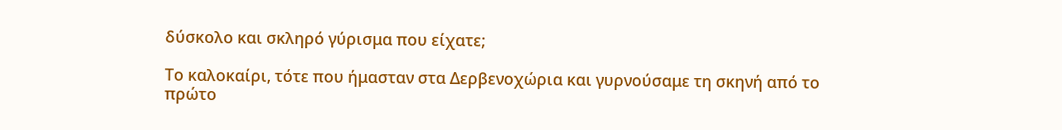δύσκολο και σκληρό γύρισμα που είχατε;

Το καλοκαίρι, τότε που ήμασταν στα Δερβενοχώρια και γυρνούσαμε τη σκηνή από το πρώτο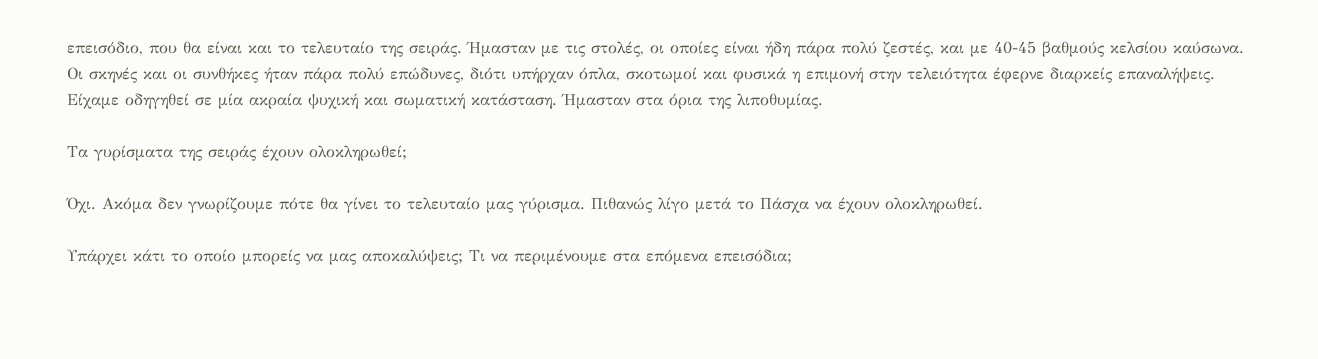επεισόδιο, που θα είναι και το τελευταίο της σειράς. Ήμασταν με τις στολές, οι οποίες είναι ήδη πάρα πολύ ζεστές, και με 40-45 βαθμούς κελσίου καύσωνα. Οι σκηνές και οι συνθήκες ήταν πάρα πολύ επώδυνες, διότι υπήρχαν όπλα, σκοτωμοί και φυσικά η επιμονή στην τελειότητα έφερνε διαρκείς επαναλήψεις. Είχαμε οδηγηθεί σε μία ακραία ψυχική και σωματική κατάσταση. Ήμασταν στα όρια της λιποθυμίας.

Τα γυρίσματα της σειράς έχουν ολοκληρωθεί;

Όχι. Ακόμα δεν γνωρίζουμε πότε θα γίνει το τελευταίο μας γύρισμα. Πιθανώς λίγο μετά το Πάσχα να έχουν ολοκληρωθεί.

Υπάρχει κάτι το οποίο μπορείς να μας αποκαλύψεις; Τι να περιμένουμε στα επόμενα επεισόδια;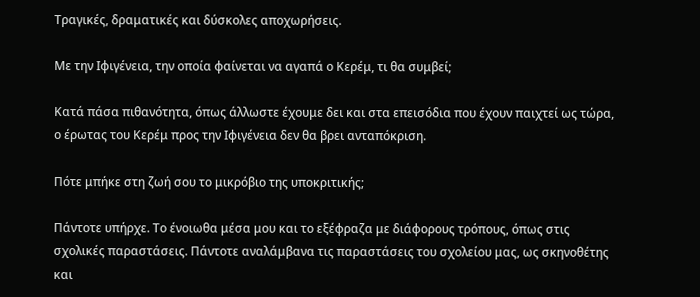Τραγικές, δραματικές και δύσκολες αποχωρήσεις.

Με την Ιφιγένεια, την οποία φαίνεται να αγαπά ο Κερέμ, τι θα συμβεί;

Κατά πάσα πιθανότητα, όπως άλλωστε έχουμε δει και στα επεισόδια που έχουν παιχτεί ως τώρα, ο έρωτας του Κερέμ προς την Ιφιγένεια δεν θα βρει ανταπόκριση.

Πότε μπήκε στη ζωή σου το μικρόβιο της υποκριτικής;

Πάντοτε υπήρχε. Το ένοιωθα μέσα μου και το εξέφραζα με διάφορους τρόπους, όπως στις σχολικές παραστάσεις. Πάντοτε αναλάμβανα τις παραστάσεις του σχολείου μας, ως σκηνοθέτης και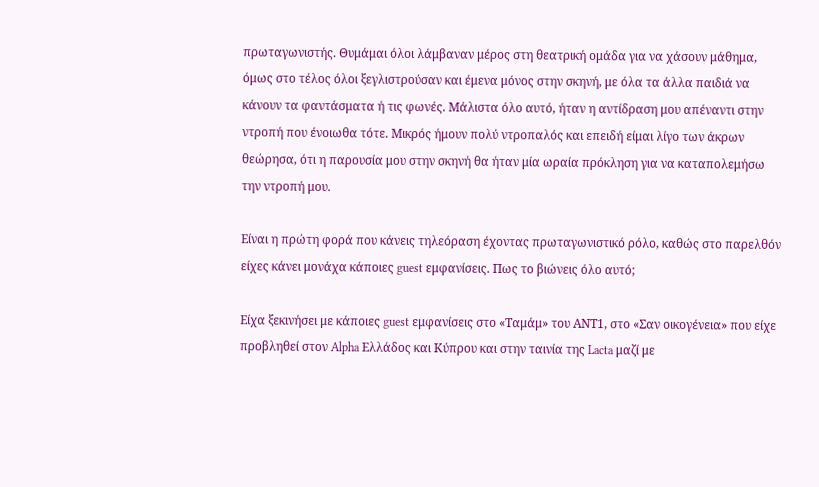πρωταγωνιστής. Θυμάμαι όλοι λάμβαναν μέρος στη θεατρική ομάδα για να χάσουν μάθημα, όμως στο τέλος όλοι ξεγλιστρούσαν και έμενα μόνος στην σκηνή, με όλα τα άλλα παιδιά να κάνουν τα φαντάσματα ή τις φωνές. Μάλιστα όλο αυτό, ήταν η αντίδραση μου απέναντι στην ντροπή που ένοιωθα τότε. Μικρός ήμουν πολύ ντροπαλός και επειδή είμαι λίγο των άκρων θεώρησα, ότι η παρουσία μου στην σκηνή θα ήταν μία ωραία πρόκληση για να καταπολεμήσω την ντροπή μου.

Είναι η πρώτη φορά που κάνεις τηλεόραση έχοντας πρωταγωνιστικό ρόλο, καθώς στο παρελθόν είχες κάνει μονάχα κάποιες guest εμφανίσεις. Πως το βιώνεις όλο αυτό;

Είχα ξεκινήσει με κάποιες guest εμφανίσεις στο «Ταμάμ» του ΑΝΤ1, στο «Σαν οικογένεια» που είχε προβληθεί στον Alpha Ελλάδος και Κύπρου και στην ταινία της Lacta μαζί με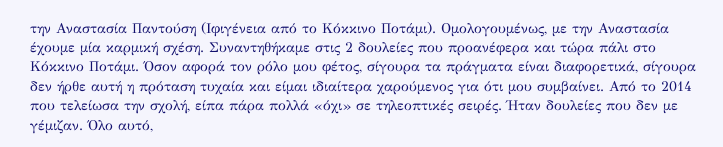την Αναστασία Παντούση (Ιφιγένεια από το Κόκκινο Ποτάμι). Ομολογουμένως, με την Αναστασία έχουμε μία καρμική σχέση. Συναντηθήκαμε στις 2 δουλείες που προανέφερα και τώρα πάλι στο Κόκκινο Ποτάμι. Όσον αφορά τον ρόλο μου φέτος, σίγουρα τα πράγματα είναι διαφορετικά, σίγουρα δεν ήρθε αυτή η πρόταση τυχαία και είμαι ιδιαίτερα χαρούμενος για ότι μου συμβαίνει. Από το 2014 που τελείωσα την σχολή, είπα πάρα πολλά «όχι» σε τηλεοπτικές σειρές. Ήταν δουλείες που δεν με γέμιζαν. Όλο αυτό,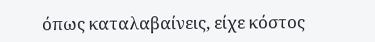όπως καταλαβαίνεις, είχε κόστος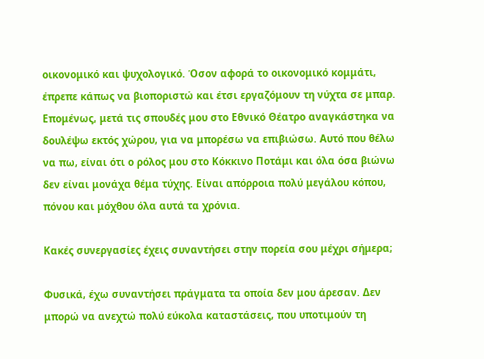οικονομικό και ψυχολογικό. Όσον αφορά το οικονομικό κομμάτι, έπρεπε κάπως να βιοποριστώ και έτσι εργαζόμουν τη νύχτα σε μπαρ. Επομένως, μετά τις σπουδές μου στο Εθνικό Θέατρο αναγκάστηκα να δουλέψω εκτός χώρου, για να μπορέσω να επιβιώσω. Αυτό που θέλω να πω, είναι ότι ο ρόλος μου στο Κόκκινο Ποτάμι και όλα όσα βιώνω δεν είναι μονάχα θέμα τύχης. Είναι απόρροια πολύ μεγάλου κόπου, πόνου και μόχθου όλα αυτά τα χρόνια.

Κακές συνεργασίες έχεις συναντήσει στην πορεία σου μέχρι σήμερα;

Φυσικά, έχω συναντήσει πράγματα τα οποία δεν μου άρεσαν. Δεν μπορώ να ανεχτώ πολύ εύκολα καταστάσεις, που υποτιμούν τη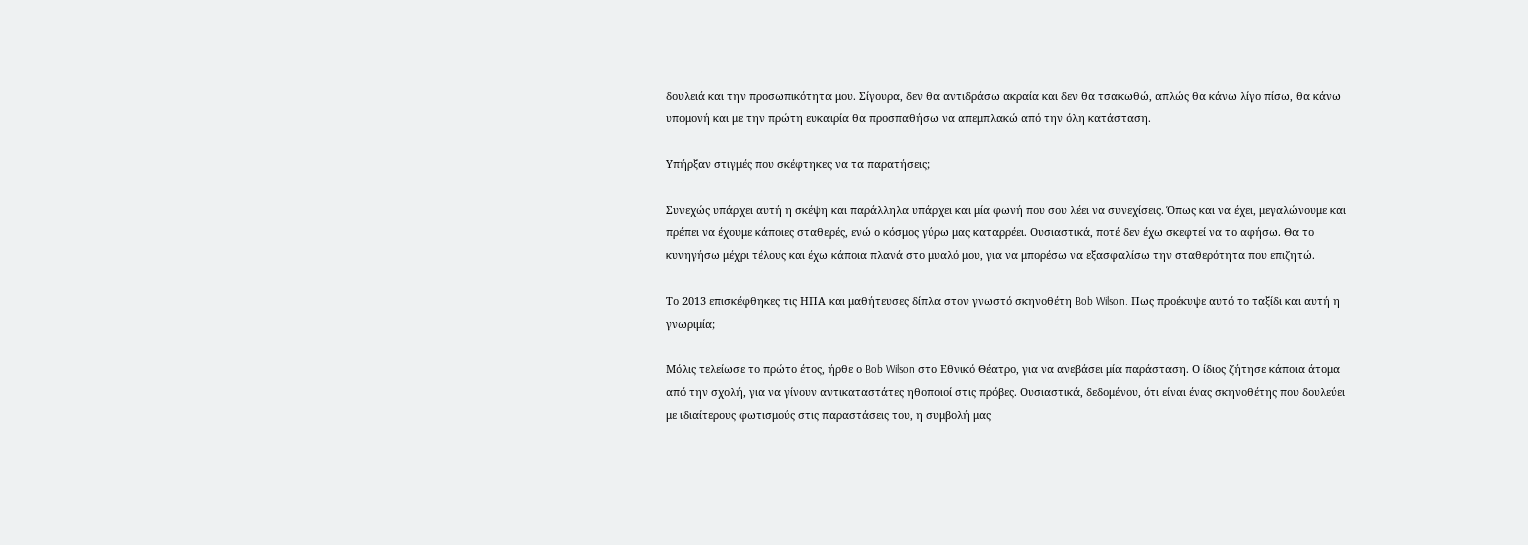δουλειά και την προσωπικότητα μου. Σίγουρα, δεν θα αντιδράσω ακραία και δεν θα τσακωθώ, απλώς θα κάνω λίγο πίσω, θα κάνω υπομονή και με την πρώτη ευκαιρία θα προσπαθήσω να απεμπλακώ από την όλη κατάσταση.

Υπήρξαν στιγμές που σκέφτηκες να τα παρατήσεις;

Συνεχώς υπάρχει αυτή η σκέψη και παράλληλα υπάρχει και μία φωνή που σου λέει να συνεχίσεις. Όπως και να έχει, μεγαλώνουμε και πρέπει να έχουμε κάποιες σταθερές, ενώ ο κόσμος γύρω μας καταρρέει. Ουσιαστικά, ποτέ δεν έχω σκεφτεί να το αφήσω. Θα το κυνηγήσω μέχρι τέλους και έχω κάποια πλανά στο μυαλό μου, για να μπορέσω να εξασφαλίσω την σταθερότητα που επιζητώ.

Το 2013 επισκέφθηκες τις ΗΠΑ και μαθήτευσες δίπλα στον γνωστό σκηνοθέτη Bob Wilson. Πως προέκυψε αυτό το ταξίδι και αυτή η γνωριμία;

Μόλις τελείωσε το πρώτο έτος, ήρθε ο Bob Wilson στο Εθνικό Θέατρο, για να ανεβάσει μία παράσταση. Ο ίδιος ζήτησε κάποια άτομα από την σχολή, για να γίνουν αντικαταστάτες ηθοποιοί στις πρόβες. Ουσιαστικά, δεδομένου, ότι είναι ένας σκηνοθέτης που δουλεύει με ιδιαίτερους φωτισμούς στις παραστάσεις του, η συμβολή μας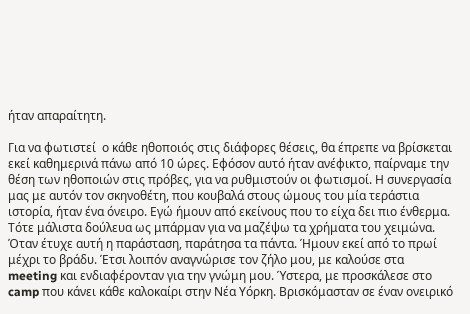ήταν απαραίτητη.

Για να φωτιστεί  ο κάθε ηθοποιός στις διάφορες θέσεις, θα έπρεπε να βρίσκεται εκεί καθημερινά πάνω από 10 ώρες. Εφόσον αυτό ήταν ανέφικτο, παίρναμε την θέση των ηθοποιών στις πρόβες, για να ρυθμιστούν οι φωτισμοί. Η συνεργασία μας με αυτόν τον σκηνοθέτη, που κουβαλά στους ώμους του μία τεράστια ιστορία, ήταν ένα όνειρο. Εγώ ήμουν από εκείνους που το είχα δει πιο ένθερμα. Τότε μάλιστα δούλευα ως μπάρμαν για να μαζέψω τα χρήματα του χειμώνα.
Όταν έτυχε αυτή η παράσταση, παράτησα τα πάντα. Ήμουν εκεί από το πρωί μέχρι το βράδυ. Έτσι λοιπόν αναγνώρισε τον ζήλο μου, με καλούσε στα meeting και ενδιαφέρονταν για την γνώμη μου. Ύστερα, με προσκάλεσε στο camp που κάνει κάθε καλοκαίρι στην Νέα Υόρκη. Βρισκόμασταν σε έναν ονειρικό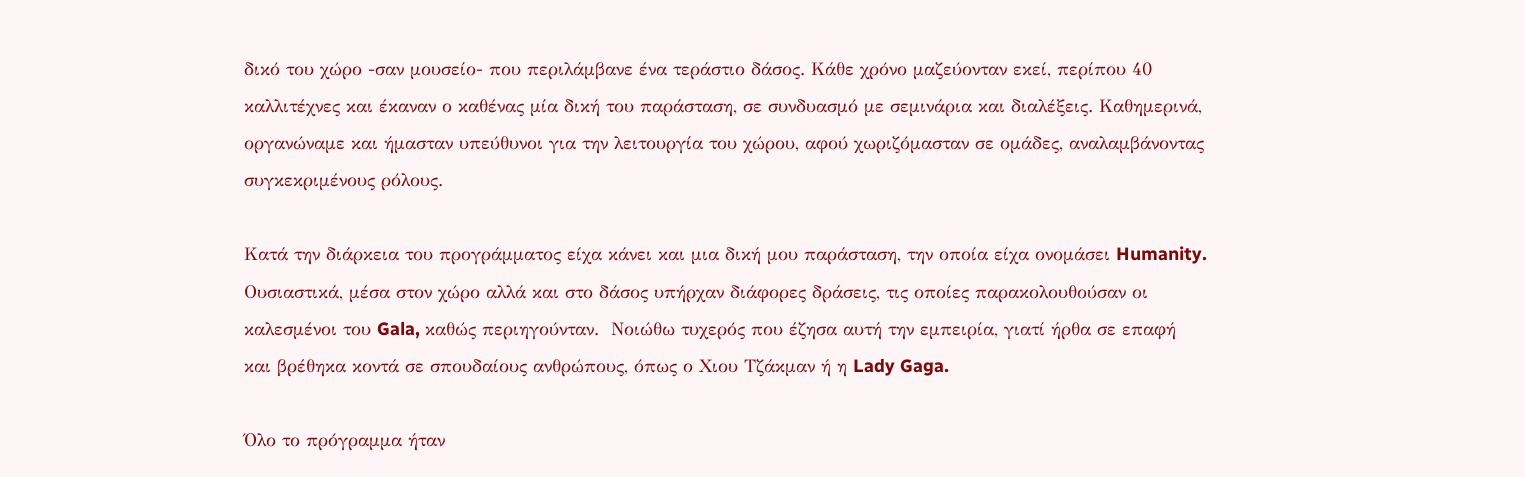δικό του χώρο -σαν μουσείο- που περιλάμβανε ένα τεράστιο δάσος. Κάθε χρόνο μαζεύονταν εκεί, περίπου 40 καλλιτέχνες και έκαναν ο καθένας μία δική του παράσταση, σε συνδυασμό με σεμινάρια και διαλέξεις. Καθημερινά, οργανώναμε και ήμασταν υπεύθυνοι για την λειτουργία του χώρου, αφού χωριζόμασταν σε ομάδες, αναλαμβάνοντας συγκεκριμένους ρόλους.

Κατά την διάρκεια του προγράμματος είχα κάνει και μια δική μου παράσταση, την οποία είχα ονομάσει Humanity. Ουσιαστικά, μέσα στον χώρο αλλά και στο δάσος υπήρχαν διάφορες δράσεις, τις οποίες παρακολουθούσαν οι καλεσμένοι του Gala, καθώς περιηγούνταν.  Νοιώθω τυχερός που έζησα αυτή την εμπειρία, γιατί ήρθα σε επαφή και βρέθηκα κοντά σε σπουδαίους ανθρώπους, όπως ο Χιου Τζάκμαν ή η Lady Gaga.

Όλο το πρόγραμμα ήταν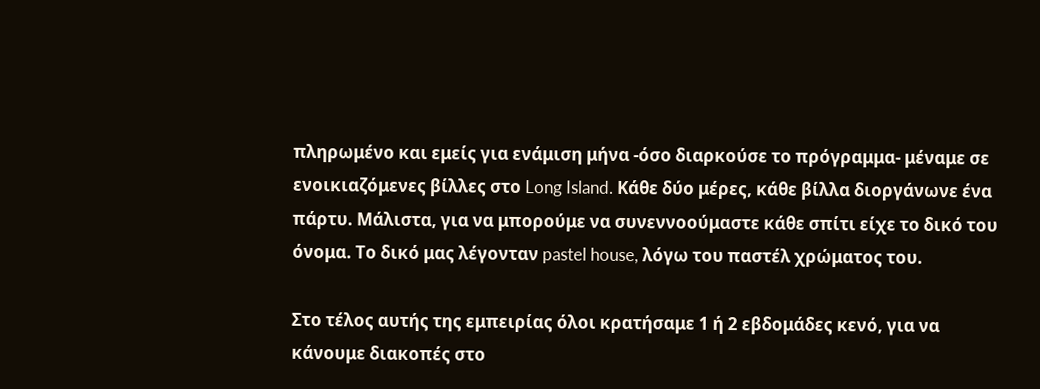πληρωμένο και εμείς για ενάμιση μήνα -όσο διαρκούσε το πρόγραμμα- μέναμε σε ενοικιαζόμενες βίλλες στο Long Island. Κάθε δύο μέρες, κάθε βίλλα διοργάνωνε ένα πάρτυ. Μάλιστα, για να μπορούμε να συνεννοούμαστε κάθε σπίτι είχε το δικό του όνομα. Το δικό μας λέγονταν pastel house, λόγω του παστέλ χρώματος του.

Στο τέλος αυτής της εμπειρίας όλοι κρατήσαμε 1 ή 2 εβδομάδες κενό, για να κάνουμε διακοπές στο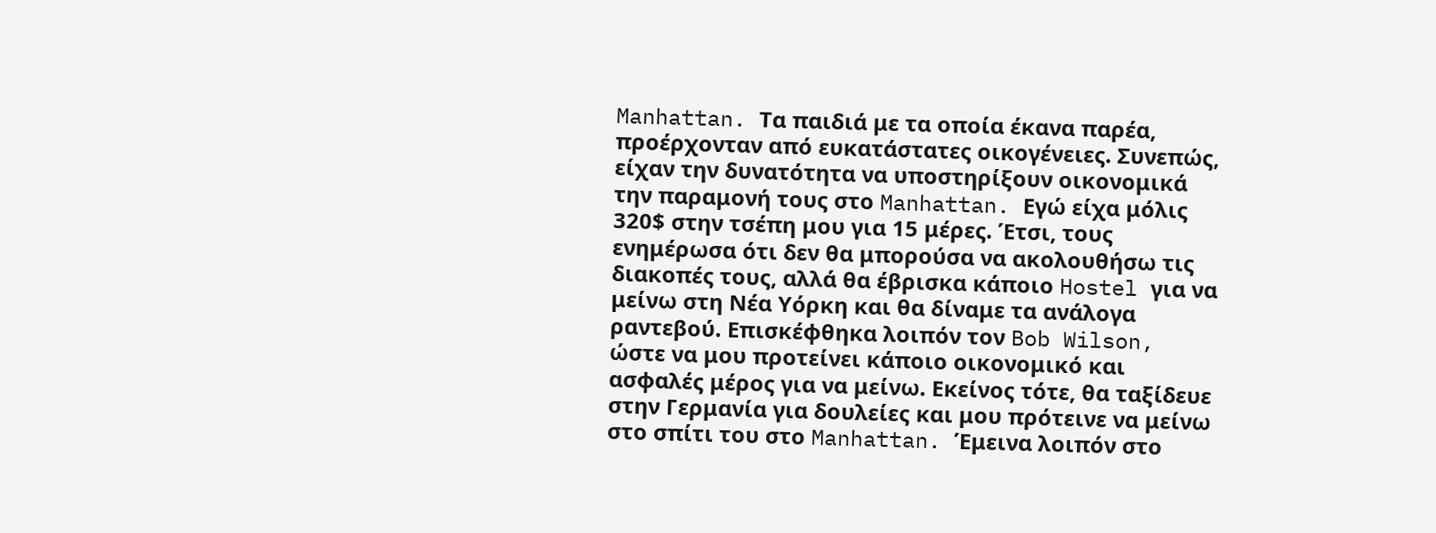Manhattan. Τα παιδιά με τα οποία έκανα παρέα, προέρχονταν από ευκατάστατες οικογένειες. Συνεπώς, είχαν την δυνατότητα να υποστηρίξουν οικονομικά την παραμονή τους στο Manhattan. Εγώ είχα μόλις 320$ στην τσέπη μου για 15 μέρες. Έτσι, τους ενημέρωσα ότι δεν θα μπορούσα να ακολουθήσω τις διακοπές τους, αλλά θα έβρισκα κάποιο Hostel για να μείνω στη Νέα Υόρκη και θα δίναμε τα ανάλογα ραντεβού. Επισκέφθηκα λοιπόν τον Bob Wilson, ώστε να μου προτείνει κάποιο οικονομικό και ασφαλές μέρος για να μείνω. Εκείνος τότε, θα ταξίδευε στην Γερμανία για δουλείες και μου πρότεινε να μείνω στο σπίτι του στο Manhattan. Έμεινα λοιπόν στο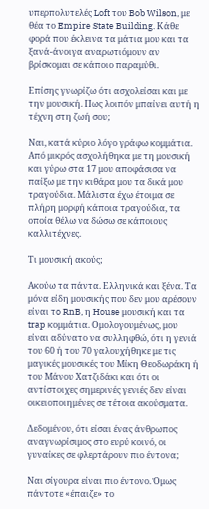υπερπολυτελές Loft του Bob Wilson, με θέα το Empire State Building. Κάθε φορά που έκλεινα τα μάτια μου και τα ξανά-άνοιγα αναρωτιόμουν αν βρίσκομαι σε κάποιο παραμύθι.

Επίσης γνωρίζω ότι ασχολείσαι και με την μουσική. Πως λοιπόν μπαίνει αυτή η τέχνη στη ζωή σου;

Ναι, κατά κύριο λόγο γράφω κομμάτια. Από μικρός ασχολήθηκα με τη μουσική και γύρω στα 17 μου αποφάσισα να παίξω με την κιθάρα μου τα δικά μου τραγούδια. Μάλιστα έχω έτοιμα σε πλήρη μορφή κάποια τραγούδια, τα οποία θέλω να δώσω σε κάποιους καλλιτέχνες.

Τι μουσική ακούς;

Ακούω τα πάντα. Ελληνικά και ξένα. Τα μόνα είδη μουσικής που δεν μου αρέσουν είναι τo RnB, η House μουσική και τα trap κομμάτια. Ομολογουμένως, μου είναι αδύνατο να συλληφθώ, ότι η γενιά του 60 ή του 70 γαλουχήθηκε με τις μαγικές μουσικές του Μίκη Θεοδωράκη ή του Μάνου Χατζιδάκι και ότι οι αντίστοιχες σημερινές γενιές δεν είναι οικειοποιημένες σε τέτοια ακούσματα.

Δεδομένου, ότι είσαι ένας άνθρωπος αναγνωρίσιμος στο ευρύ κοινό, οι γυναίκες σε φλερτάρουν πιο έντονα;

Ναι σίγουρα είναι πιο έντονο. Όμως πάντοτε «έπαιζε» το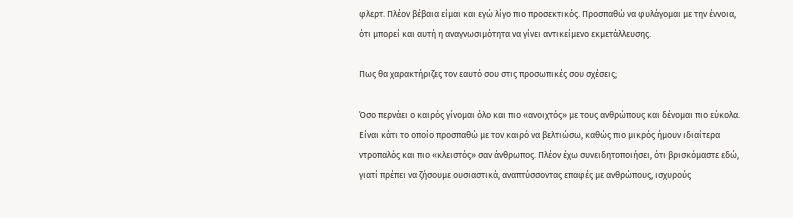φλερτ. Πλέον βέβαια είμαι και εγώ λίγο πιο προσεκτικός. Προσπαθώ να φυλάγομαι με την έννοια, ότι μπορεί και αυτή η αναγνωσιμότητα να γίνει αντικείμενο εκμετάλλευσης.

Πως θα χαρακτήριζες τον εαυτό σου στις προσωπικές σου σχέσεις;

Όσο περνάει ο καιρός γίνομαι όλο και πιο «ανοιχτός» με τους ανθρώπους και δένομαι πιο εύκολα. Είναι κάτι το οποίο προσπαθώ με τον καιρό να βελτιώσω, καθώς πιο μικρός ήμουν ιδιαίτερα ντροπαλός και πιο «κλειστός» σαν άνθρωπος. Πλέον έχω συνειδητοποιήσει, ότι βρισκόμαστε εδώ, γιατί πρέπει να ζήσουμε ουσιαστικά, αναπτύσσοντας επαφές με ανθρώπους, ισχυρούς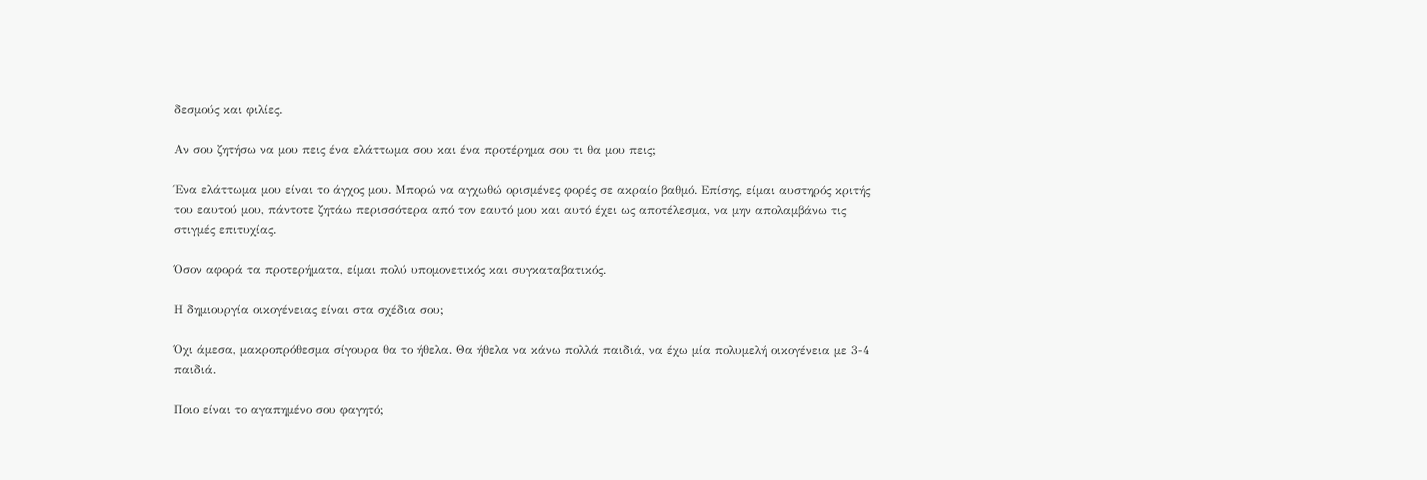δεσμούς και φιλίες.

Αν σου ζητήσω να μου πεις ένα ελάττωμα σου και ένα προτέρημα σου τι θα μου πεις;

Ένα ελάττωμα μου είναι το άγχος μου. Μπορώ να αγχωθώ ορισμένες φορές σε ακραίο βαθμό. Επίσης, είμαι αυστηρός κριτής του εαυτού μου, πάντοτε ζητάω περισσότερα από τον εαυτό μου και αυτό έχει ως αποτέλεσμα, να μην απολαμβάνω τις στιγμές επιτυχίας.

Όσον αφορά τα προτερήματα, είμαι πολύ υπομονετικός και συγκαταβατικός.

Η δημιουργία οικογένειας είναι στα σχέδια σου;

Όχι άμεσα, μακροπρόθεσμα σίγουρα θα το ήθελα. Θα ήθελα να κάνω πολλά παιδιά, να έχω μία πολυμελή οικογένεια με 3-4 παιδιά.

Ποιο είναι το αγαπημένο σου φαγητό;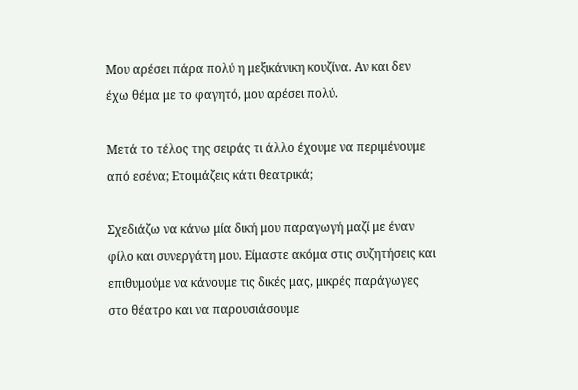Μου αρέσει πάρα πολύ η μεξικάνικη κουζίνα. Αν και δεν έχω θέμα με το φαγητό, μου αρέσει πολύ.

Μετά το τέλος της σειράς τι άλλο έχουμε να περιμένουμε από εσένα; Ετοιμάζεις κάτι θεατρικά;

Σχεδιάζω να κάνω μία δική μου παραγωγή μαζί με έναν φίλο και συνεργάτη μου. Είμαστε ακόμα στις συζητήσεις και επιθυμούμε να κάνουμε τις δικές μας, μικρές παράγωγες στο θέατρο και να παρουσιάσουμε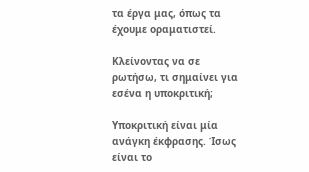τα έργα μας, όπως τα έχουμε οραματιστεί.

Κλείνοντας να σε ρωτήσω, τι σημαίνει για εσένα η υποκριτική;

Υποκριτική είναι μία ανάγκη έκφρασης. Ίσως είναι το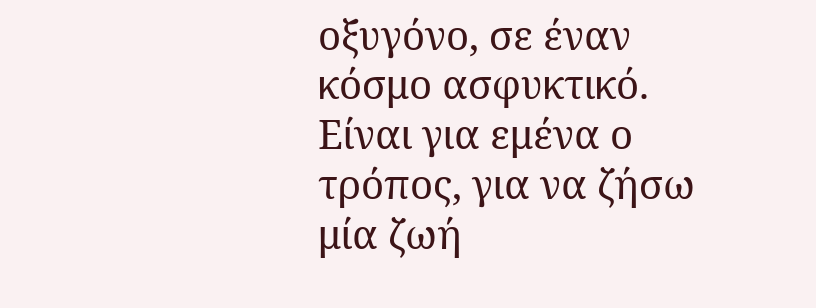οξυγόνο, σε έναν κόσμο ασφυκτικό. Είναι για εμένα ο τρόπος, για να ζήσω μία ζωή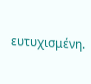ευτυχισμένη.